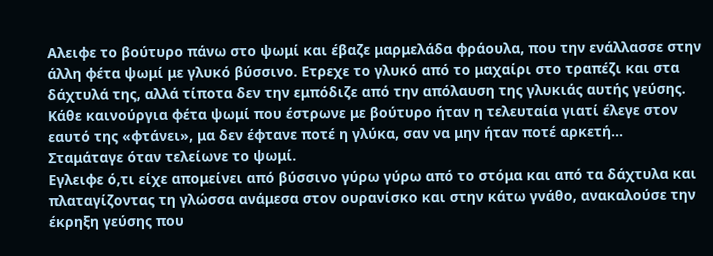Αλειφε το βούτυρο πάνω στο ψωμί και έβαζε μαρμελάδα φράουλα, που την ενάλλασσε στην άλλη φέτα ψωμί με γλυκό βύσσινο. Ετρεχε το γλυκό από το μαχαίρι στο τραπέζι και στα δάχτυλά της, αλλά τίποτα δεν την εμπόδιζε από την απόλαυση της γλυκιάς αυτής γεύσης. Κάθε καινούργια φέτα ψωμί που έστρωνε με βούτυρο ήταν η τελευταία γιατί έλεγε στον εαυτό της «φτάνει», μα δεν έφτανε ποτέ η γλύκα, σαν να μην ήταν ποτέ αρκετή…
Σταμάταγε όταν τελείωνε το ψωμί.
Εγλειφε ό,τι είχε απομείνει από βύσσινο γύρω γύρω από το στόμα και από τα δάχτυλα και πλαταγίζοντας τη γλώσσα ανάμεσα στον ουρανίσκο και στην κάτω γνάθο, ανακαλούσε την έκρηξη γεύσης που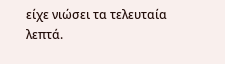είχε νιώσει τα τελευταία λεπτά.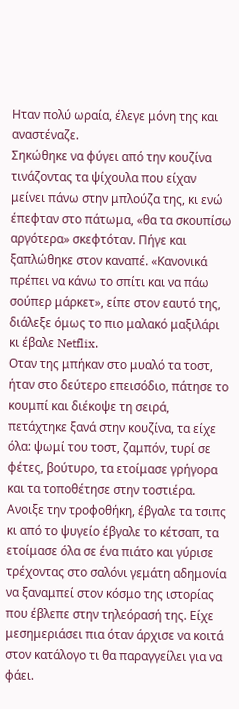Ηταν πολύ ωραία, έλεγε μόνη της και αναστέναζε.
Σηκώθηκε να φύγει από την κουζίνα τινάζοντας τα ψίχουλα που είχαν μείνει πάνω στην μπλούζα της, κι ενώ έπεφταν στο πάτωμα, «θα τα σκουπίσω αργότερα» σκεφτόταν. Πήγε και ξαπλώθηκε στον καναπέ. «Κανονικά πρέπει να κάνω το σπίτι και να πάω σούπερ μάρκετ», είπε στον εαυτό της, διάλεξε όμως το πιο μαλακό μαξιλάρι κι έβαλε Netflix.
Οταν της μπήκαν στο μυαλό τα τοστ, ήταν στο δεύτερο επεισόδιο, πάτησε το κουμπί και διέκοψε τη σειρά, πετάχτηκε ξανά στην κουζίνα, τα είχε όλα: ψωμί του τοστ, ζαμπόν, τυρί σε φέτες, βούτυρο, τα ετοίμασε γρήγορα και τα τοποθέτησε στην τοστιέρα.
Ανοιξε την τροφοθήκη, έβγαλε τα τσιπς κι από το ψυγείο έβγαλε το κέτσαπ, τα ετοίμασε όλα σε ένα πιάτο και γύρισε τρέχοντας στο σαλόνι γεμάτη αδημονία να ξαναμπεί στον κόσμο της ιστορίας που έβλεπε στην τηλεόρασή της. Είχε μεσημεριάσει πια όταν άρχισε να κοιτά στον κατάλογο τι θα παραγγείλει για να φάει.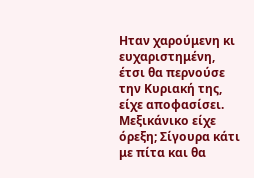Ηταν χαρούμενη κι ευχαριστημένη, έτσι θα περνούσε την Κυριακή της, είχε αποφασίσει.
Μεξικάνικο είχε όρεξη; Σίγουρα κάτι με πίτα και θα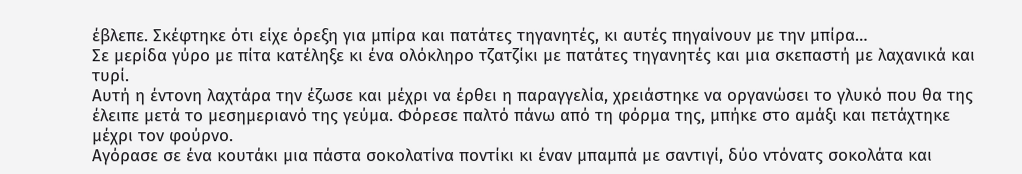έβλεπε. Σκέφτηκε ότι είχε όρεξη για μπίρα και πατάτες τηγανητές, κι αυτές πηγαίνουν με την μπίρα…
Σε μερίδα γύρο με πίτα κατέληξε κι ένα ολόκληρο τζατζίκι με πατάτες τηγανητές και μια σκεπαστή με λαχανικά και τυρί.
Αυτή η έντονη λαχτάρα την έζωσε και μέχρι να έρθει η παραγγελία, χρειάστηκε να οργανώσει το γλυκό που θα της έλειπε μετά το μεσημεριανό της γεύμα. Φόρεσε παλτό πάνω από τη φόρμα της, μπήκε στο αμάξι και πετάχτηκε μέχρι τον φούρνο.
Αγόρασε σε ένα κουτάκι μια πάστα σοκολατίνα ποντίκι κι έναν μπαμπά με σαντιγί, δύο ντόνατς σοκολάτα και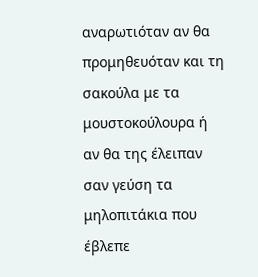αναρωτιόταν αν θα προμηθευόταν και τη σακούλα με τα μουστοκούλουρα ή αν θα της έλειπαν σαν γεύση τα μηλοπιτάκια που έβλεπε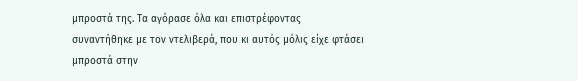μπροστά της. Τα αγόρασε όλα και επιστρέφοντας συναντήθηκε με τον ντελιβερά, που κι αυτός μόλις είχε φτάσει μπροστά στην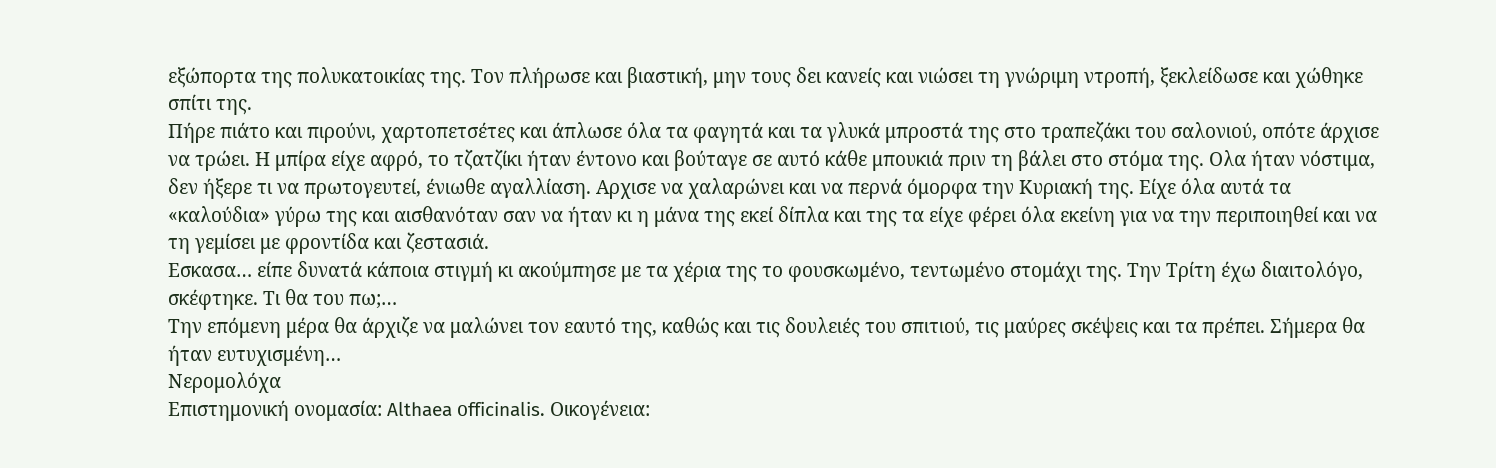εξώπορτα της πολυκατοικίας της. Τον πλήρωσε και βιαστική, μην τους δει κανείς και νιώσει τη γνώριμη ντροπή, ξεκλείδωσε και χώθηκε σπίτι της.
Πήρε πιάτο και πιρούνι, χαρτοπετσέτες και άπλωσε όλα τα φαγητά και τα γλυκά μπροστά της στο τραπεζάκι του σαλονιού, οπότε άρχισε να τρώει. Η μπίρα είχε αφρό, το τζατζίκι ήταν έντονο και βούταγε σε αυτό κάθε μπουκιά πριν τη βάλει στο στόμα της. Ολα ήταν νόστιμα, δεν ήξερε τι να πρωτογευτεί, ένιωθε αγαλλίαση. Αρχισε να χαλαρώνει και να περνά όμορφα την Κυριακή της. Είχε όλα αυτά τα «καλούδια» γύρω της και αισθανόταν σαν να ήταν κι η μάνα της εκεί δίπλα και της τα είχε φέρει όλα εκείνη για να την περιποιηθεί και να τη γεμίσει με φροντίδα και ζεστασιά.
Εσκασα… είπε δυνατά κάποια στιγμή κι ακούμπησε με τα χέρια της το φουσκωμένο, τεντωμένο στομάχι της. Την Τρίτη έχω διαιτολόγο, σκέφτηκε. Τι θα του πω;…
Την επόμενη μέρα θα άρχιζε να μαλώνει τον εαυτό της, καθώς και τις δουλειές του σπιτιού, τις μαύρες σκέψεις και τα πρέπει. Σήμερα θα ήταν ευτυχισμένη…
Νερομολόχα
Επιστημονική ονομασία: Althaea οfficinalis. Οικογένεια: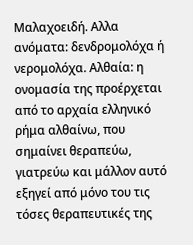Μαλαχοειδή. Αλλα ανόματα: δενδρομολόχα ή νερομολόχα. Αλθαία: η ονομασία της προέρχεται από το αρχαία ελληνικό ρήμα αλθαίνω, που σημαίνει θεραπεύω, γιατρεύω και μάλλον αυτό εξηγεί από μόνο του τις τόσες θεραπευτικές της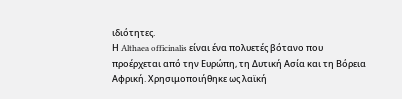ιδιότητες.
Η Althaea officinalis είναι ένα πολυετές βότανο που προέρχεται από την Ευρώπη, τη Δυτική Ασία και τη Βόρεια Αφρική. Χρησιμοποιήθηκε ως λαϊκή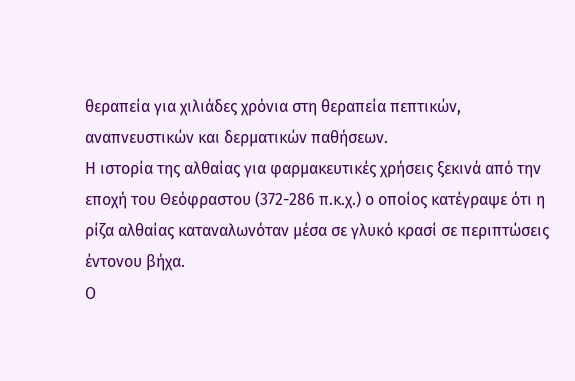θεραπεία για χιλιάδες χρόνια στη θεραπεία πεπτικών, αναπνευστικών και δερματικών παθήσεων.
Η ιστορία της αλθαίας για φαρμακευτικές χρήσεις ξεκινά από την εποχή του Θεόφραστου (372-286 π.κ.χ.) ο οποίος κατέγραψε ότι η ρίζα αλθαίας καταναλωνόταν μέσα σε γλυκό κρασί σε περιπτώσεις έντονου βήχα.
Ο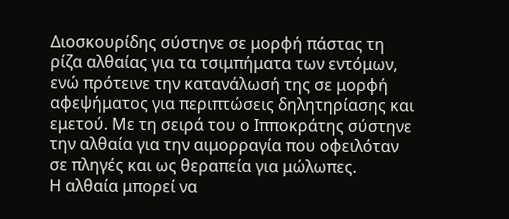Διοσκουρίδης σύστηνε σε μορφή πάστας τη ρίζα αλθαίας για τα τσιμπήματα των εντόμων, ενώ πρότεινε την κατανάλωσή της σε μορφή αφεψήματος για περιπτώσεις δηλητηρίασης και εμετού. Με τη σειρά του ο Ιπποκράτης σύστηνε την αλθαία για την αιμορραγία που οφειλόταν σε πληγές και ως θεραπεία για μώλωπες.
Η αλθαία μπορεί να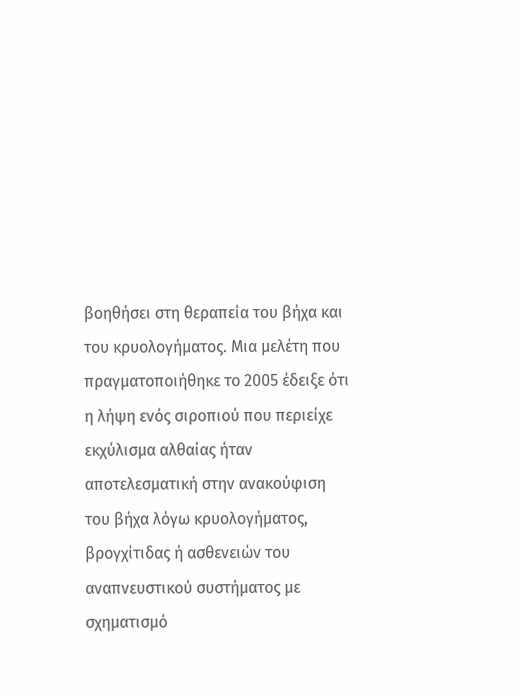βοηθήσει στη θεραπεία του βήχα και του κρυολογήματος. Μια μελέτη που πραγματοποιήθηκε το 2005 έδειξε ότι η λήψη ενός σιροπιού που περιείχε εκχύλισμα αλθαίας ήταν αποτελεσματική στην ανακούφιση του βήχα λόγω κρυολογήματος, βρογχίτιδας ή ασθενειών του αναπνευστικού συστήματος με σχηματισμό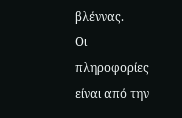βλέννας.
Οι πληροφορίες είναι από την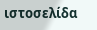ιστοσελίδα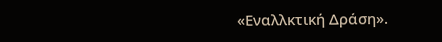«Εναλλκτική Δράση».